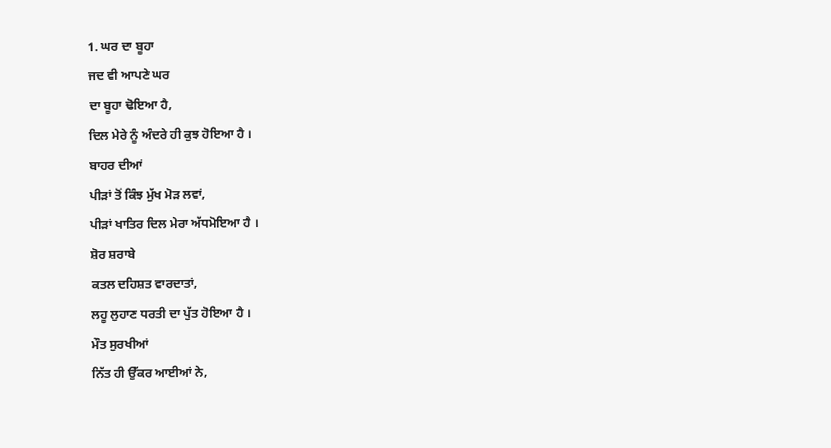1. ਘਰ ਦਾ ਬੂਹਾ
ਜਦ ਵੀ ਆਪਣੇ ਘਰ
ਦਾ ਬੂਹਾ ਢੋਇਆ ਹੈ,
ਦਿਲ ਮੇਰੇ ਨੂੰ ਅੰਦਰੇ ਹੀ ਕੁਝ ਹੋਇਆ ਹੈ ।
ਬਾਹਰ ਦੀਆਂ
ਪੀੜਾਂ ਤੋਂ ਕਿੰਝ ਮੁੱਖ ਮੋੜ ਲਵਾਂ,
ਪੀੜਾਂ ਖਾਤਿਰ ਦਿਲ ਮੇਰਾ ਅੱਧਮੋਇਆ ਹੈ ।
ਸ਼ੋਰ ਸ਼ਰਾਬੇ
ਕਤਲ ਦਹਿਸ਼ਤ ਵਾਰਦਾਤਾਂ,
ਲਹੂ ਲੁਹਾਣ ਧਰਤੀ ਦਾ ਪੁੱਤ ਹੋਇਆ ਹੈ ।
ਮੌਤ ਸੁਰਖੀਆਂ
ਨਿੱਤ ਹੀ ਉੱਕਰ ਆਈਆਂ ਨੇ,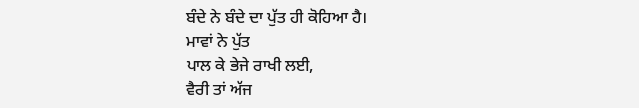ਬੰਦੇ ਨੇ ਬੰਦੇ ਦਾ ਪੁੱਤ ਹੀ ਕੋਹਿਆ ਹੈ।
ਮਾਵਾਂ ਨੇ ਪੁੱਤ
ਪਾਲ ਕੇ ਭੇਜੇ ਰਾਖੀ ਲਈ,
ਵੈਰੀ ਤਾਂ ਅੱਜ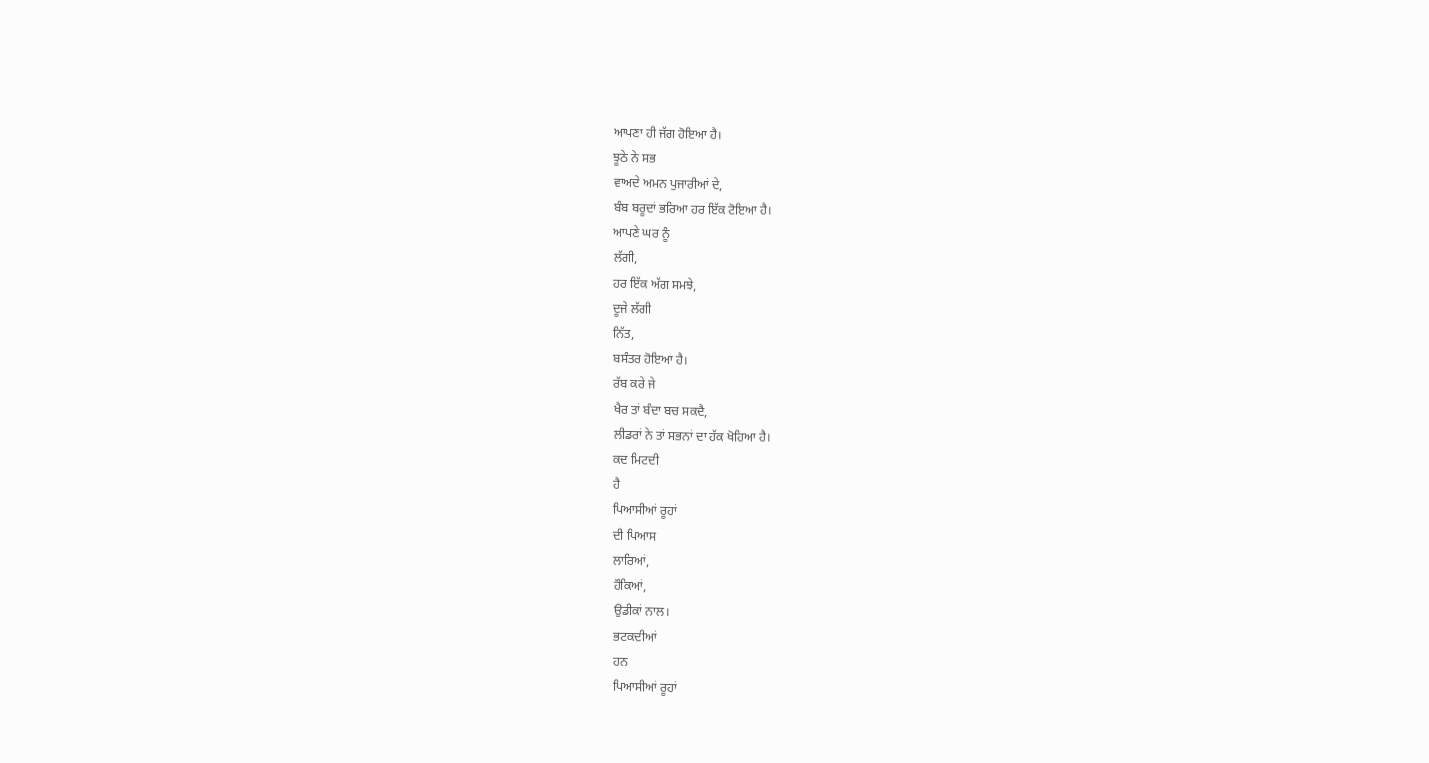ਆਪਣਾ ਹੀ ਜੱਗ ਹੋਇਆ ਹੈ।
ਝੂਠੇ ਨੇ ਸਭ
ਵਾਅਦੇ ਅਮਨ ਪੁਜਾਰੀਆਂ ਦੇ,
ਬੰਬ ਬਰੂਦਾਂ ਭਰਿਆ ਹਰ ਇੱਕ ਟੋਇਆ ਹੈ।
ਆਪਣੇ ਘਰ ਨੂੰ
ਲੱਗੀ,
ਹਰ ਇੱਕ ਅੱਗ ਸਮਝੇ,
ਦੂਜੇ ਲੱਗੀ
ਨਿੱਤ,
ਬਸੰਤਰ ਹੋਇਆ ਹੈ।
ਰੱਬ ਕਰੇ ਜੇ
ਖੈਰ ਤਾਂ ਬੰਦਾ ਬਚ ਸਕਦੈ,
ਲੀਡਰਾਂ ਨੇ ਤਾਂ ਸਭਨਾਂ ਦਾ ਹੱਕ ਖੋਹਿਆ ਹੈ।
ਕਦ ਮਿਟਦੀ
ਹੈ
ਪਿਆਸੀਆਂ ਰੂਹਾਂ
ਦੀ ਪਿਆਸ
ਲਾਰਿਆਂ,
ਹੌਕਿਆਂ,
ਉਡੀਕਾਂ ਨਾਲ।
ਭਟਕਦੀਆਂ
ਹਨ
ਪਿਆਸੀਆਂ ਰੂਹਾਂ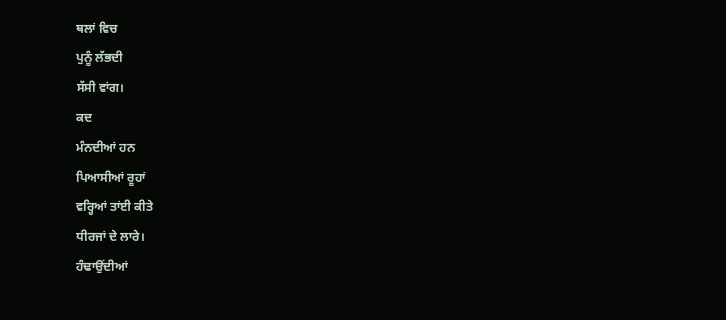ਥਲਾਂ ਵਿਚ
ਪੁਨੂੰ ਲੱਭਦੀ
ਸੱਸੀ ਵਾਂਗ।
ਕਦ
ਮੰਨਦੀਆਂ ਹਨ
ਪਿਆਸੀਆਂ ਰੂਹਾਂ
ਵਰ੍ਹਿਆਂ ਤਾਂਈ ਕੀਤੇ
ਧੀਰਜਾਂ ਦੇ ਲਾਰੇ।
ਹੰਢਾਉਂਦੀਆਂ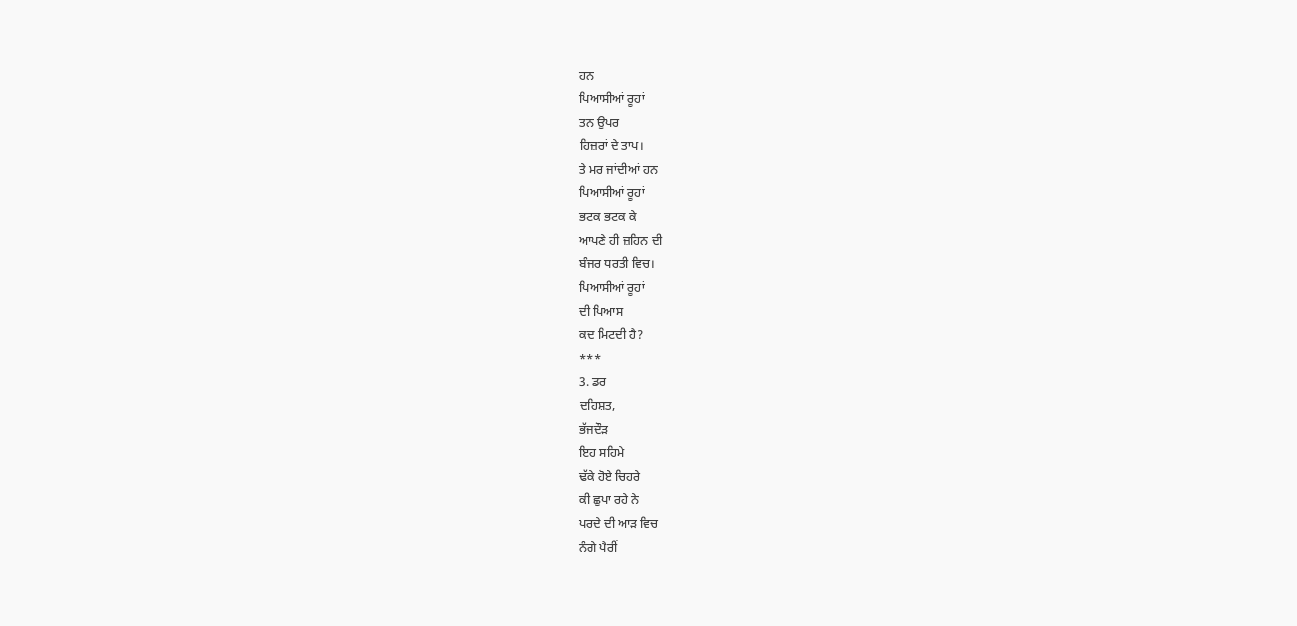ਹਨ
ਪਿਆਸੀਆਂ ਰੂਹਾਂ
ਤਨ ਉਪਰ
ਹਿਜ਼ਰਾਂ ਦੇ ਤਾਪ।
ਤੇ ਮਰ ਜਾਂਦੀਆਂ ਹਨ
ਪਿਆਸੀਆਂ ਰੂਹਾਂ
ਭਟਕ ਭਟਕ ਕੇ
ਆਪਣੇ ਹੀ ਜ਼ਹਿਨ ਦੀ
ਬੰਜਰ ਧਰਤੀ ਵਿਚ।
ਪਿਆਸੀਆਂ ਰੂਹਾਂ
ਦੀ ਪਿਆਸ
ਕਦ ਮਿਟਦੀ ਹੈ?
***
3. ਡਰ
ਦਹਿਸ਼ਤ,
ਭੱਜਦੌੜ
ਇਹ ਸਹਿਮੇ
ਢੱਕੇ ਹੋਏ ਚਿਹਰੇ
ਕੀ ਛੁਪਾ ਰਹੇ ਨੇ
ਪਰਦੇ ਦੀ ਆੜ ਵਿਚ
ਨੰਗੇ ਪੈਰੀਂ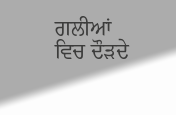ਗਲੀਆਂ ਵਿਚ ਦੌੜਦੇ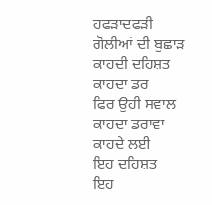ਹਫੜਾਦਫੜੀ
ਗੋਲੀਆਂ ਦੀ ਬੁਛਾੜ
ਕਾਹਦੀ ਦਹਿਸ਼ਤ
ਕਾਹਦਾ ਡਰ
ਫਿਰ ਉਹੀ ਸਵਾਲ
ਕਾਹਦਾ ਡਰਾਵਾ
ਕਾਹਦੇ ਲਈ
ਇਹ ਦਹਿਸ਼ਤ
ਇਹ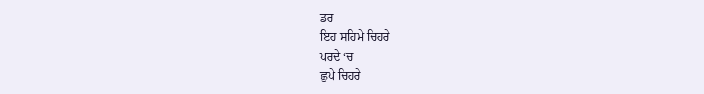ਡਰ
ਇਹ ਸਹਿਮੇ ਚਿਹਰੇ
ਪਰਦੇ ‘ਚ
ਛੁਪੇ ਚਿਹਰੇ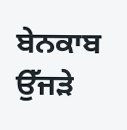ਬੇਨਕਾਬ
ਉੱਜੜੇ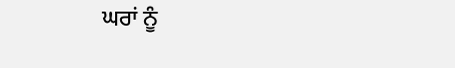ਘਰਾਂ ਨੂੰ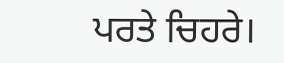ਪਰਤੇ ਚਿਹਰੇ।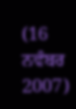(16
ਨਵੰਬਰ 2007)